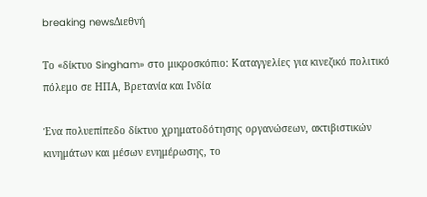breaking newsΔιεθνή

Το «δίκτυο Singham» στο μικροσκόπιο: Καταγγελίες για κινεζικό πολιτικό πόλεμο σε ΗΠΑ, Βρετανία και Ινδία

Ένα πολυεπίπεδο δίκτυο χρηματοδότησης οργανώσεων, ακτιβιστικών κινημάτων και μέσων ενημέρωσης, το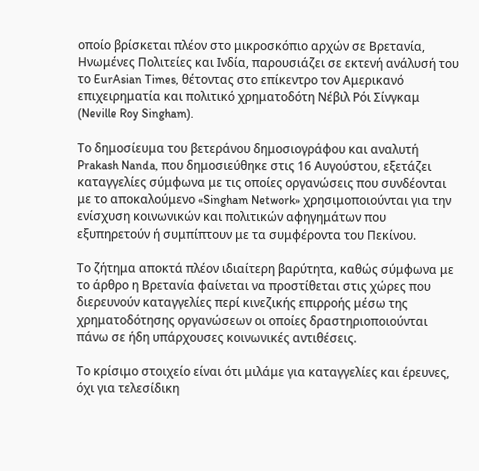οποίο βρίσκεται πλέον στο μικροσκόπιο αρχών σε Βρετανία, Ηνωμένες Πολιτείες και Ινδία, παρουσιάζει σε εκτενή ανάλυσή του το EurAsian Times, θέτοντας στο επίκεντρο τον Αμερικανό επιχειρηματία και πολιτικό χρηματοδότη Νέβιλ Ρόι Σίνγκαμ (Neville Roy Singham).

Το δημοσίευμα του βετεράνου δημοσιογράφου και αναλυτή Prakash Nanda, που δημοσιεύθηκε στις 16 Αυγούστου, εξετάζει καταγγελίες σύμφωνα με τις οποίες οργανώσεις που συνδέονται με το αποκαλούμενο «Singham Network» χρησιμοποιούνται για την ενίσχυση κοινωνικών και πολιτικών αφηγημάτων που εξυπηρετούν ή συμπίπτουν με τα συμφέροντα του Πεκίνου.

Το ζήτημα αποκτά πλέον ιδιαίτερη βαρύτητα, καθώς σύμφωνα με το άρθρο η Βρετανία φαίνεται να προστίθεται στις χώρες που διερευνούν καταγγελίες περί κινεζικής επιρροής μέσω της χρηματοδότησης οργανώσεων οι οποίες δραστηριοποιούνται πάνω σε ήδη υπάρχουσες κοινωνικές αντιθέσεις.

Το κρίσιμο στοιχείο είναι ότι μιλάμε για καταγγελίες και έρευνες, όχι για τελεσίδικη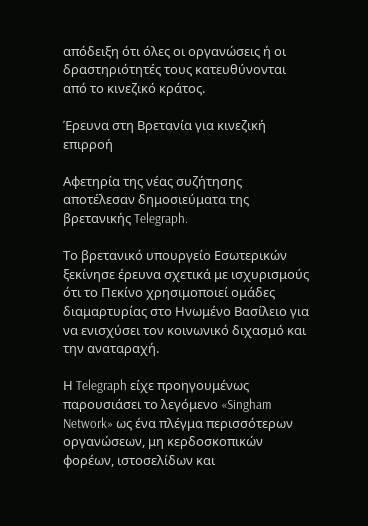απόδειξη ότι όλες οι οργανώσεις ή οι δραστηριότητές τους κατευθύνονται από το κινεζικό κράτος.

Έρευνα στη Βρετανία για κινεζική επιρροή

Αφετηρία της νέας συζήτησης αποτέλεσαν δημοσιεύματα της βρετανικής Telegraph.

Το βρετανικό υπουργείο Εσωτερικών ξεκίνησε έρευνα σχετικά με ισχυρισμούς ότι το Πεκίνο χρησιμοποιεί ομάδες διαμαρτυρίας στο Ηνωμένο Βασίλειο για να ενισχύσει τον κοινωνικό διχασμό και την αναταραχή.

Η Telegraph είχε προηγουμένως παρουσιάσει το λεγόμενο «Singham Network» ως ένα πλέγμα περισσότερων οργανώσεων, μη κερδοσκοπικών φορέων, ιστοσελίδων και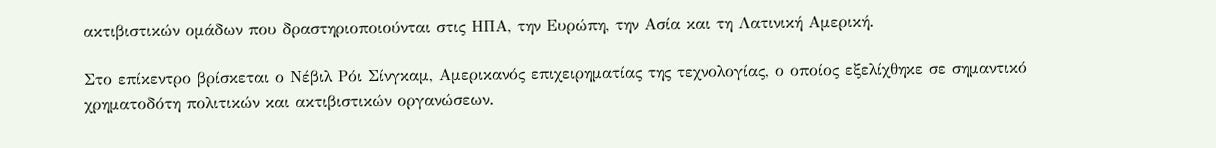ακτιβιστικών ομάδων που δραστηριοποιούνται στις ΗΠΑ, την Ευρώπη, την Ασία και τη Λατινική Αμερική.

Στο επίκεντρο βρίσκεται ο Νέβιλ Ρόι Σίνγκαμ, Αμερικανός επιχειρηματίας της τεχνολογίας, ο οποίος εξελίχθηκε σε σημαντικό χρηματοδότη πολιτικών και ακτιβιστικών οργανώσεων.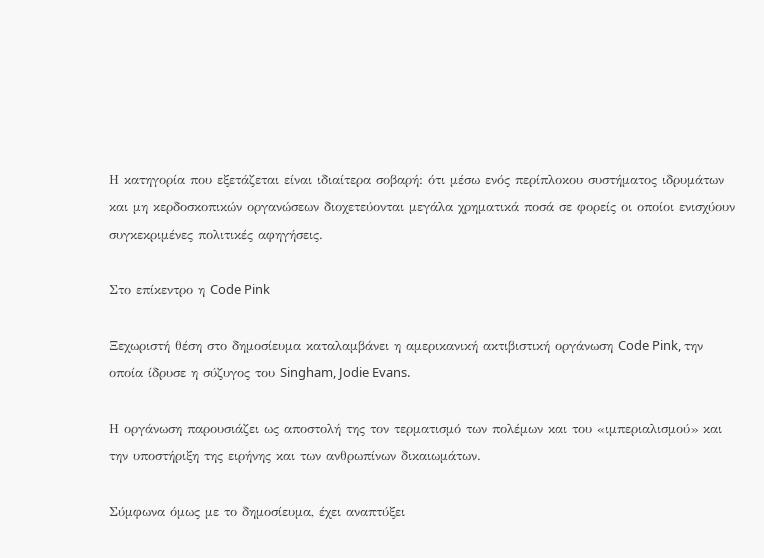Η κατηγορία που εξετάζεται είναι ιδιαίτερα σοβαρή: ότι μέσω ενός περίπλοκου συστήματος ιδρυμάτων και μη κερδοσκοπικών οργανώσεων διοχετεύονται μεγάλα χρηματικά ποσά σε φορείς οι οποίοι ενισχύουν συγκεκριμένες πολιτικές αφηγήσεις.

Στο επίκεντρο η Code Pink

Ξεχωριστή θέση στο δημοσίευμα καταλαμβάνει η αμερικανική ακτιβιστική οργάνωση Code Pink, την οποία ίδρυσε η σύζυγος του Singham, Jodie Evans.

Η οργάνωση παρουσιάζει ως αποστολή της τον τερματισμό των πολέμων και του «ιμπεριαλισμού» και την υποστήριξη της ειρήνης και των ανθρωπίνων δικαιωμάτων.

Σύμφωνα όμως με το δημοσίευμα, έχει αναπτύξει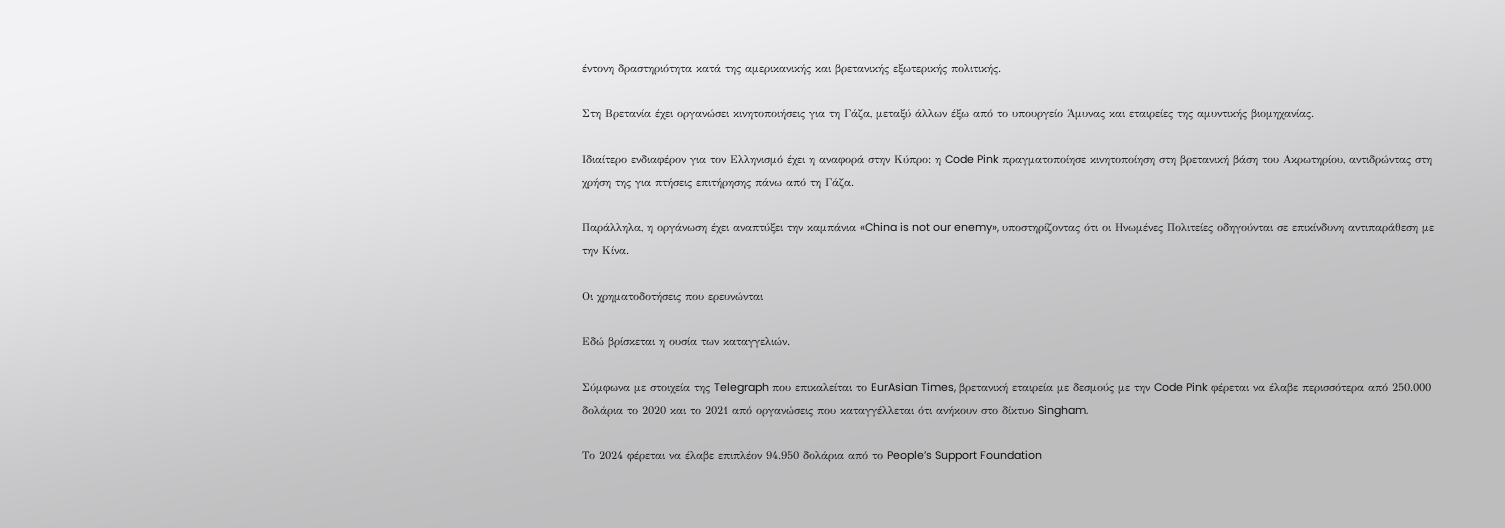έντονη δραστηριότητα κατά της αμερικανικής και βρετανικής εξωτερικής πολιτικής.

Στη Βρετανία έχει οργανώσει κινητοποιήσεις για τη Γάζα, μεταξύ άλλων έξω από το υπουργείο Άμυνας και εταιρείες της αμυντικής βιομηχανίας.

Ιδιαίτερο ενδιαφέρον για τον Ελληνισμό έχει η αναφορά στην Κύπρο: η Code Pink πραγματοποίησε κινητοποίηση στη βρετανική βάση του Ακρωτηρίου, αντιδρώντας στη χρήση της για πτήσεις επιτήρησης πάνω από τη Γάζα.

Παράλληλα, η οργάνωση έχει αναπτύξει την καμπάνια «China is not our enemy», υποστηρίζοντας ότι οι Ηνωμένες Πολιτείες οδηγούνται σε επικίνδυνη αντιπαράθεση με την Κίνα.

Οι χρηματοδοτήσεις που ερευνώνται

Εδώ βρίσκεται η ουσία των καταγγελιών.

Σύμφωνα με στοιχεία της Telegraph που επικαλείται το EurAsian Times, βρετανική εταιρεία με δεσμούς με την Code Pink φέρεται να έλαβε περισσότερα από 250.000 δολάρια το 2020 και το 2021 από οργανώσεις που καταγγέλλεται ότι ανήκουν στο δίκτυο Singham.

Το 2024 φέρεται να έλαβε επιπλέον 94.950 δολάρια από το People’s Support Foundation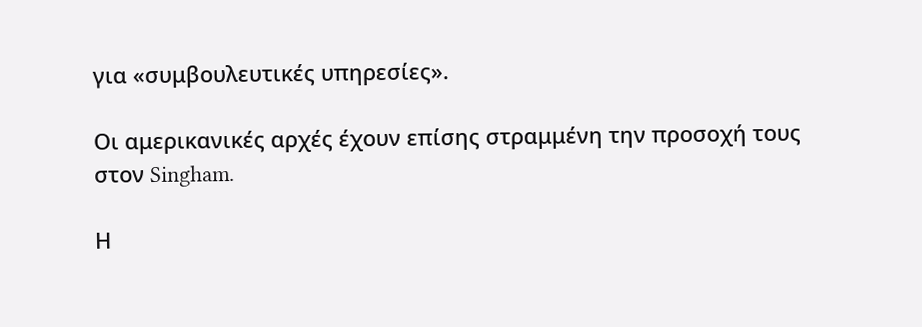για «συμβουλευτικές υπηρεσίες».

Οι αμερικανικές αρχές έχουν επίσης στραμμένη την προσοχή τους στον Singham.

Η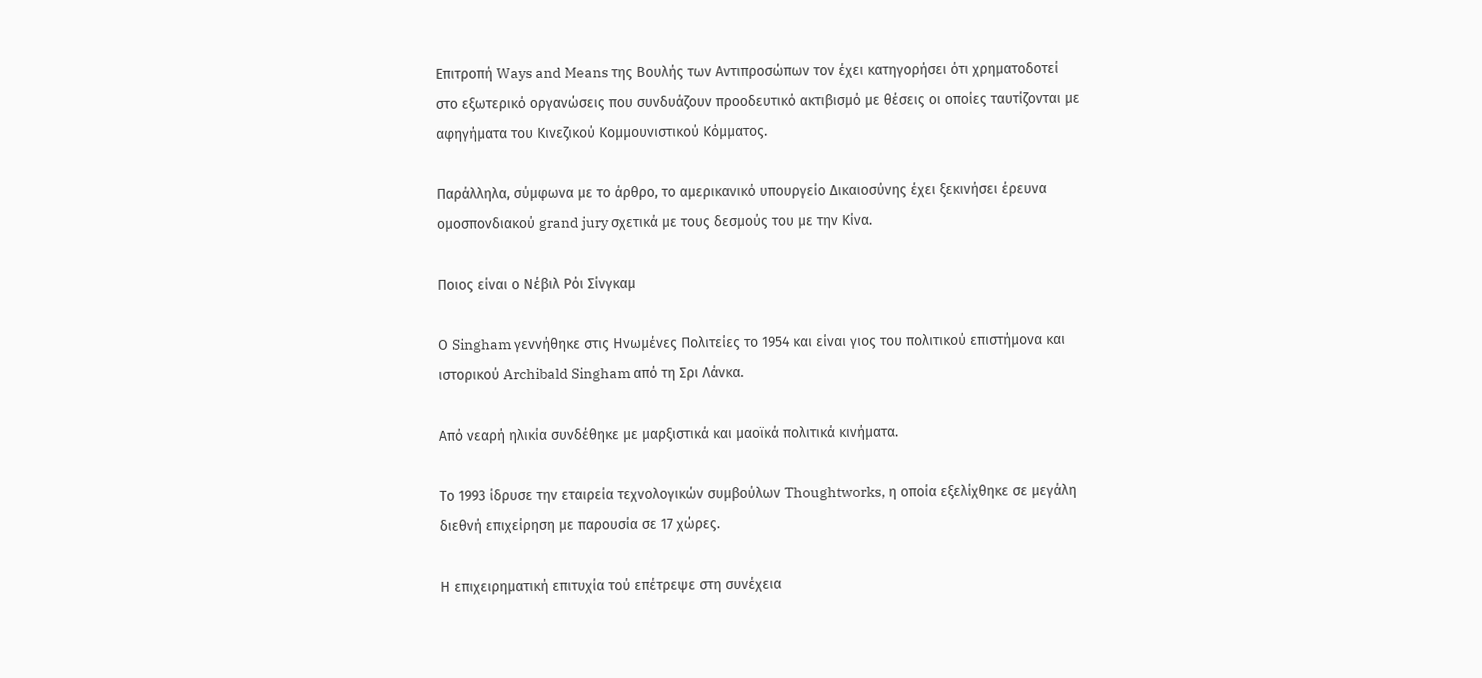Επιτροπή Ways and Means της Βουλής των Αντιπροσώπων τον έχει κατηγορήσει ότι χρηματοδοτεί στο εξωτερικό οργανώσεις που συνδυάζουν προοδευτικό ακτιβισμό με θέσεις οι οποίες ταυτίζονται με αφηγήματα του Κινεζικού Κομμουνιστικού Κόμματος.

Παράλληλα, σύμφωνα με το άρθρο, το αμερικανικό υπουργείο Δικαιοσύνης έχει ξεκινήσει έρευνα ομοσπονδιακού grand jury σχετικά με τους δεσμούς του με την Κίνα.

Ποιος είναι ο Νέβιλ Ρόι Σίνγκαμ

Ο Singham γεννήθηκε στις Ηνωμένες Πολιτείες το 1954 και είναι γιος του πολιτικού επιστήμονα και ιστορικού Archibald Singham από τη Σρι Λάνκα.

Από νεαρή ηλικία συνδέθηκε με μαρξιστικά και μαοϊκά πολιτικά κινήματα.

Το 1993 ίδρυσε την εταιρεία τεχνολογικών συμβούλων Thoughtworks, η οποία εξελίχθηκε σε μεγάλη διεθνή επιχείρηση με παρουσία σε 17 χώρες.

Η επιχειρηματική επιτυχία τού επέτρεψε στη συνέχεια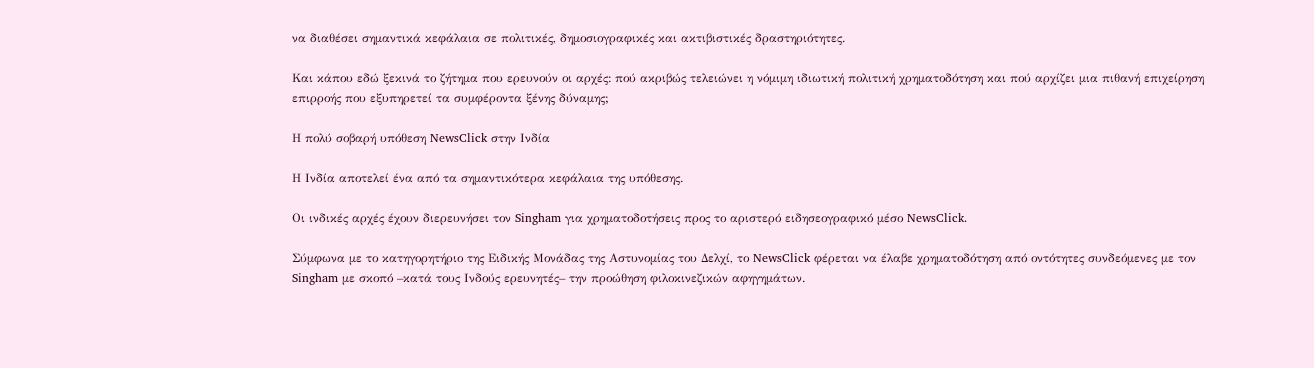να διαθέσει σημαντικά κεφάλαια σε πολιτικές, δημοσιογραφικές και ακτιβιστικές δραστηριότητες.

Και κάπου εδώ ξεκινά το ζήτημα που ερευνούν οι αρχές: πού ακριβώς τελειώνει η νόμιμη ιδιωτική πολιτική χρηματοδότηση και πού αρχίζει μια πιθανή επιχείρηση επιρροής που εξυπηρετεί τα συμφέροντα ξένης δύναμης;

Η πολύ σοβαρή υπόθεση NewsClick στην Ινδία

Η Ινδία αποτελεί ένα από τα σημαντικότερα κεφάλαια της υπόθεσης.

Οι ινδικές αρχές έχουν διερευνήσει τον Singham για χρηματοδοτήσεις προς το αριστερό ειδησεογραφικό μέσο NewsClick.

Σύμφωνα με το κατηγορητήριο της Ειδικής Μονάδας της Αστυνομίας του Δελχί, το NewsClick φέρεται να έλαβε χρηματοδότηση από οντότητες συνδεόμενες με τον Singham με σκοπό –κατά τους Ινδούς ερευνητές– την προώθηση φιλοκινεζικών αφηγημάτων.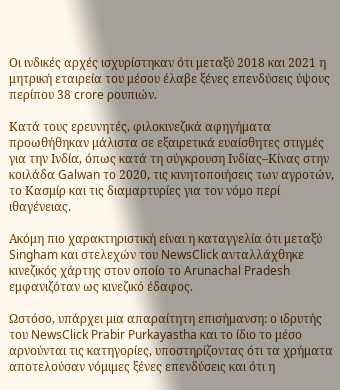Οι ινδικές αρχές ισχυρίστηκαν ότι μεταξύ 2018 και 2021 η μητρική εταιρεία του μέσου έλαβε ξένες επενδύσεις ύψους περίπου 38 crore ρουπιών.

Κατά τους ερευνητές, φιλοκινεζικά αφηγήματα προωθήθηκαν μάλιστα σε εξαιρετικά ευαίσθητες στιγμές για την Ινδία, όπως κατά τη σύγκρουση Ινδίας–Κίνας στην κοιλάδα Galwan το 2020, τις κινητοποιήσεις των αγροτών, το Κασμίρ και τις διαμαρτυρίες για τον νόμο περί ιθαγένειας.

Ακόμη πιο χαρακτηριστική είναι η καταγγελία ότι μεταξύ Singham και στελεχών του NewsClick ανταλλάχθηκε κινεζικός χάρτης στον οποίο το Arunachal Pradesh εμφανιζόταν ως κινεζικό έδαφος.

Ωστόσο, υπάρχει μια απαραίτητη επισήμανση: ο ιδρυτής του NewsClick Prabir Purkayastha και το ίδιο το μέσο αρνούνται τις κατηγορίες, υποστηρίζοντας ότι τα χρήματα αποτελούσαν νόμιμες ξένες επενδύσεις και ότι η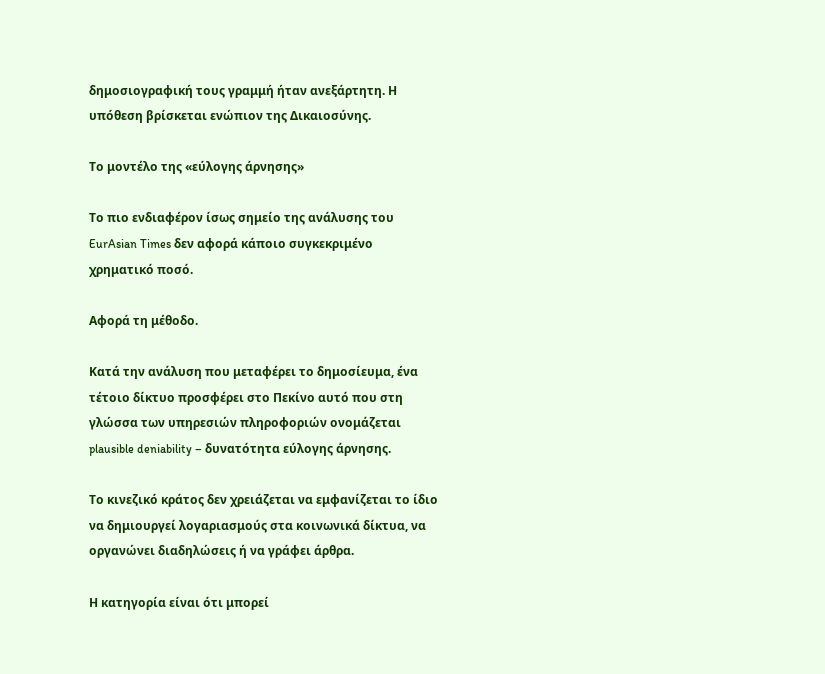δημοσιογραφική τους γραμμή ήταν ανεξάρτητη. Η υπόθεση βρίσκεται ενώπιον της Δικαιοσύνης.

Το μοντέλο της «εύλογης άρνησης»

Το πιο ενδιαφέρον ίσως σημείο της ανάλυσης του EurAsian Times δεν αφορά κάποιο συγκεκριμένο χρηματικό ποσό.

Αφορά τη μέθοδο.

Κατά την ανάλυση που μεταφέρει το δημοσίευμα, ένα τέτοιο δίκτυο προσφέρει στο Πεκίνο αυτό που στη γλώσσα των υπηρεσιών πληροφοριών ονομάζεται plausible deniability – δυνατότητα εύλογης άρνησης.

Το κινεζικό κράτος δεν χρειάζεται να εμφανίζεται το ίδιο να δημιουργεί λογαριασμούς στα κοινωνικά δίκτυα, να οργανώνει διαδηλώσεις ή να γράφει άρθρα.

Η κατηγορία είναι ότι μπορεί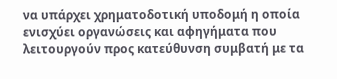να υπάρχει χρηματοδοτική υποδομή η οποία ενισχύει οργανώσεις και αφηγήματα που λειτουργούν προς κατεύθυνση συμβατή με τα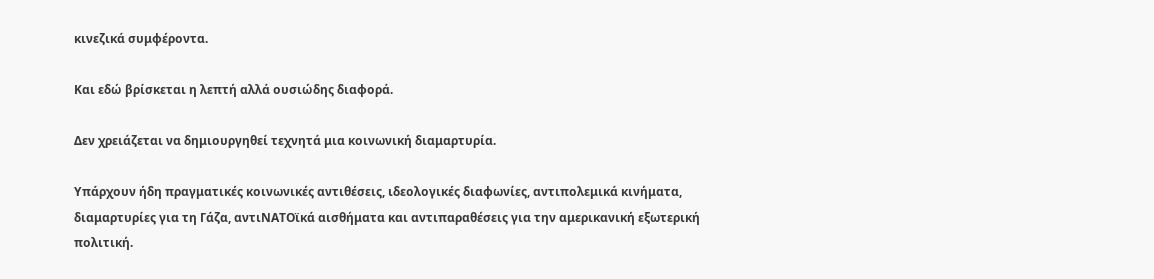κινεζικά συμφέροντα.

Και εδώ βρίσκεται η λεπτή αλλά ουσιώδης διαφορά.

Δεν χρειάζεται να δημιουργηθεί τεχνητά μια κοινωνική διαμαρτυρία.

Υπάρχουν ήδη πραγματικές κοινωνικές αντιθέσεις, ιδεολογικές διαφωνίες, αντιπολεμικά κινήματα, διαμαρτυρίες για τη Γάζα, αντιΝΑΤΟϊκά αισθήματα και αντιπαραθέσεις για την αμερικανική εξωτερική πολιτική.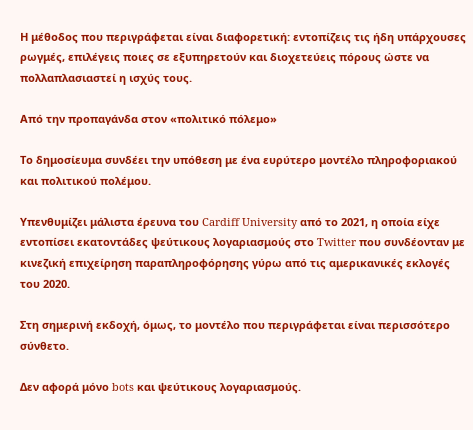Η μέθοδος που περιγράφεται είναι διαφορετική: εντοπίζεις τις ήδη υπάρχουσες ρωγμές, επιλέγεις ποιες σε εξυπηρετούν και διοχετεύεις πόρους ώστε να πολλαπλασιαστεί η ισχύς τους.

Από την προπαγάνδα στον «πολιτικό πόλεμο»

Το δημοσίευμα συνδέει την υπόθεση με ένα ευρύτερο μοντέλο πληροφοριακού και πολιτικού πολέμου.

Υπενθυμίζει μάλιστα έρευνα του Cardiff University από το 2021, η οποία είχε εντοπίσει εκατοντάδες ψεύτικους λογαριασμούς στο Twitter που συνδέονταν με κινεζική επιχείρηση παραπληροφόρησης γύρω από τις αμερικανικές εκλογές του 2020.

Στη σημερινή εκδοχή, όμως, το μοντέλο που περιγράφεται είναι περισσότερο σύνθετο.

Δεν αφορά μόνο bots και ψεύτικους λογαριασμούς.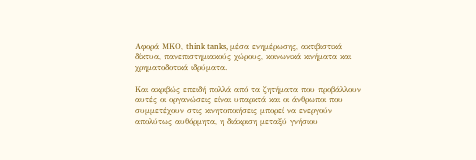Αφορά ΜΚΟ, think tanks, μέσα ενημέρωσης, ακτιβιστικά δίκτυα, πανεπιστημιακούς χώρους, κοινωνικά κινήματα και χρηματοδοτικά ιδρύματα.

Και ακριβώς επειδή πολλά από τα ζητήματα που προβάλλουν αυτές οι οργανώσεις είναι υπαρκτά και οι άνθρωποι που συμμετέχουν στις κινητοποιήσεις μπορεί να ενεργούν απολύτως αυθόρμητα, η διάκριση μεταξύ γνήσιου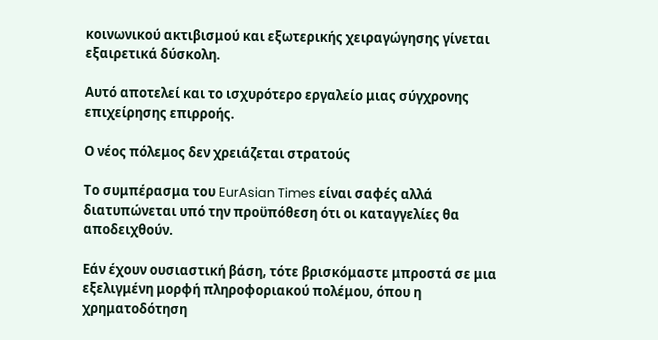κοινωνικού ακτιβισμού και εξωτερικής χειραγώγησης γίνεται εξαιρετικά δύσκολη.

Αυτό αποτελεί και το ισχυρότερο εργαλείο μιας σύγχρονης επιχείρησης επιρροής.

Ο νέος πόλεμος δεν χρειάζεται στρατούς

Το συμπέρασμα του EurAsian Times είναι σαφές αλλά διατυπώνεται υπό την προϋπόθεση ότι οι καταγγελίες θα αποδειχθούν.

Εάν έχουν ουσιαστική βάση, τότε βρισκόμαστε μπροστά σε μια εξελιγμένη μορφή πληροφοριακού πολέμου, όπου η χρηματοδότηση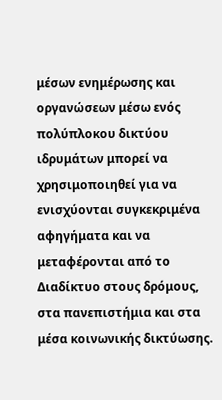μέσων ενημέρωσης και οργανώσεων μέσω ενός πολύπλοκου δικτύου ιδρυμάτων μπορεί να χρησιμοποιηθεί για να ενισχύονται συγκεκριμένα αφηγήματα και να μεταφέρονται από το Διαδίκτυο στους δρόμους, στα πανεπιστήμια και στα μέσα κοινωνικής δικτύωσης.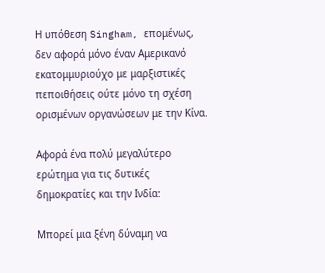Η υπόθεση Singham, επομένως, δεν αφορά μόνο έναν Αμερικανό εκατομμυριούχο με μαρξιστικές πεποιθήσεις ούτε μόνο τη σχέση ορισμένων οργανώσεων με την Κίνα.

Αφορά ένα πολύ μεγαλύτερο ερώτημα για τις δυτικές δημοκρατίες και την Ινδία:

Μπορεί μια ξένη δύναμη να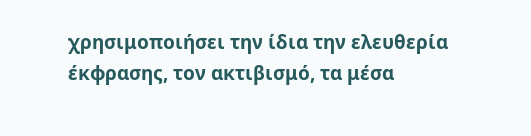χρησιμοποιήσει την ίδια την ελευθερία έκφρασης, τον ακτιβισμό, τα μέσα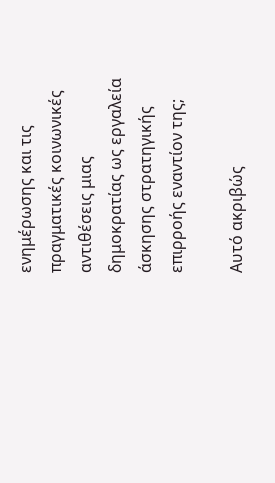ενημέρωσης και τις πραγματικές κοινωνικές αντιθέσεις μιας δημοκρατίας ως εργαλεία άσκησης στρατηγικής επιρροής εναντίον της;

Αυτό ακριβώς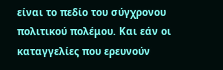είναι το πεδίο του σύγχρονου πολιτικού πολέμου. Και εάν οι καταγγελίες που ερευνούν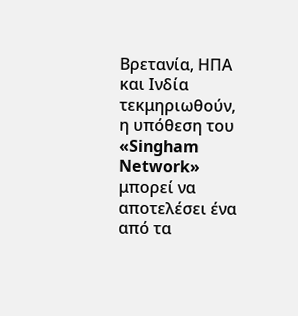Βρετανία, ΗΠΑ και Ινδία τεκμηριωθούν, η υπόθεση του «Singham Network» μπορεί να αποτελέσει ένα από τα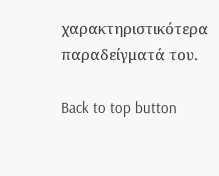χαρακτηριστικότερα παραδείγματά του.

Back to top button